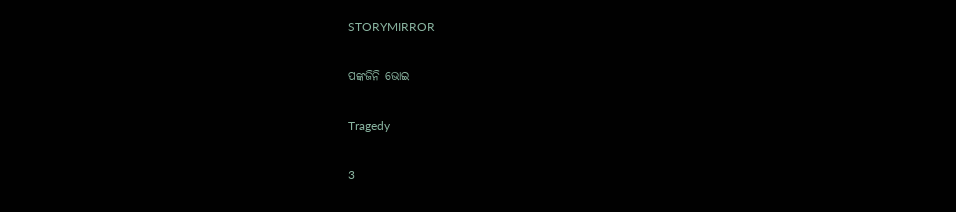STORYMIRROR

ପଙ୍କଜିନି ଭୋଇ

Tragedy

3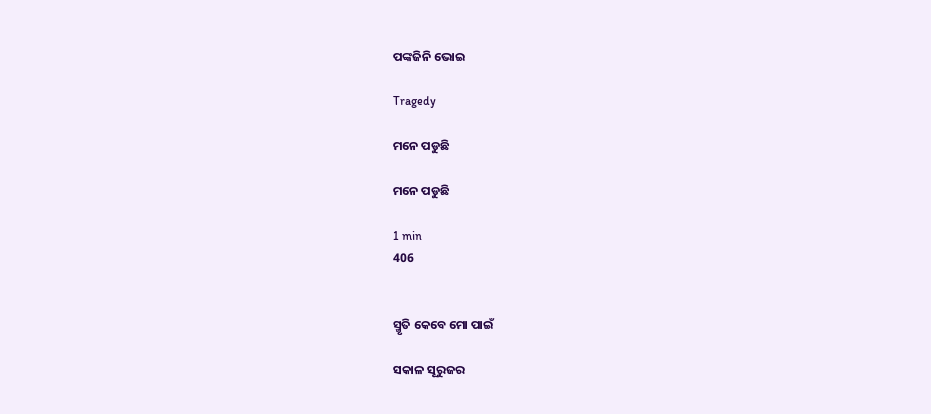ପଙ୍କଜିନି ଭୋଇ

Tragedy

ମନେ ପଡୁଛି

ମନେ ପଡୁଛି

1 min
406


ସ୍ମୃତି କେବେ ମୋ ପାଇଁ

ସକାଳ ସୂରୁଜର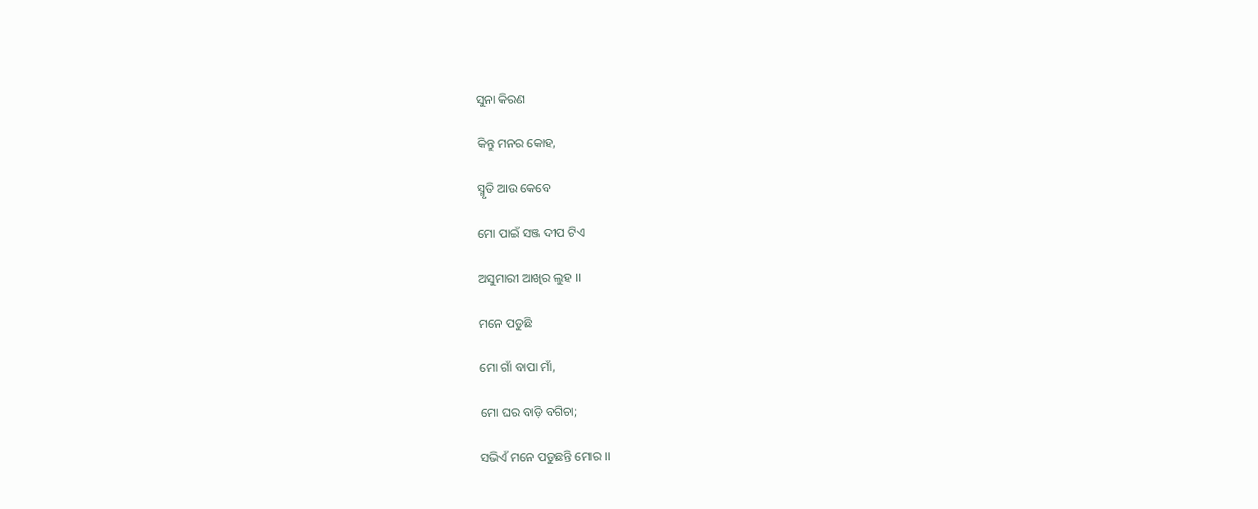ସୁନା କିରଣ

କିନ୍ତୁ ମନର କୋହ,

ସ୍ମୃତି ଆଉ କେବେ

ମୋ ପାଇଁ ସଞ୍ଜ ଦୀପ ଟିଏ

ଅସୁମାରୀ ଆଖିର ଲୁହ ।।

ମନେ ପଡୁଛି

ମୋ ଗାଁ ବାପା ମାଁ,

ମୋ ଘର ବାଡ଼ି ବଗିଚା;

ସଭିଏଁ ମନେ ପଡୁଛନ୍ତି ମୋର ।।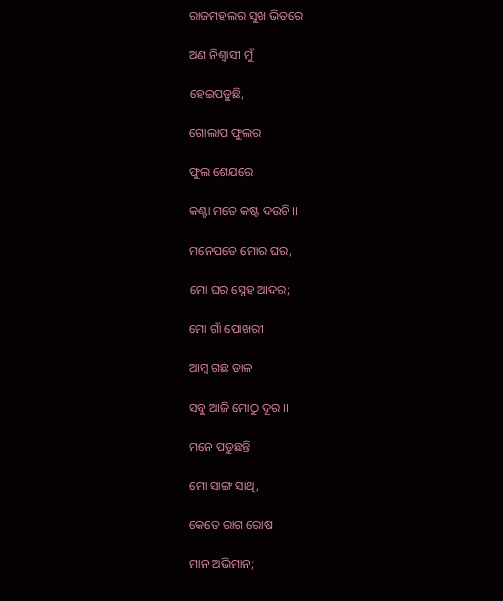ରାଜମହଲର ସୁଖ ଭିତରେ

ଅଣ ନିଶ୍ୱାସୀ ମୁଁ

ହେଇପଡୁଛି,

ଗୋଲାପ ଫୁଲର

ଫୁଲ ଶେଯରେ

କଣ୍ଟା ମତେ କଷ୍ଟ ଦଉଚି ।।

ମନେପଡେ ମୋର ଘର,

ମୋ ଘର ସ୍ନେହ ଆଦର;

ମୋ ଗାଁ ପୋଖରୀ

ଆମ୍ବ ଗଛ ଡାଳ

ସବୁ ଆଜି ମୋଠୁ ଦୂର ।।

ମନେ ପଡୁଛନ୍ତି

ମୋ ସାଙ୍ଗ ସାଥି,

କେତେ ରାଗ ରୋଷ

ମାନ ଅଭିମାନ;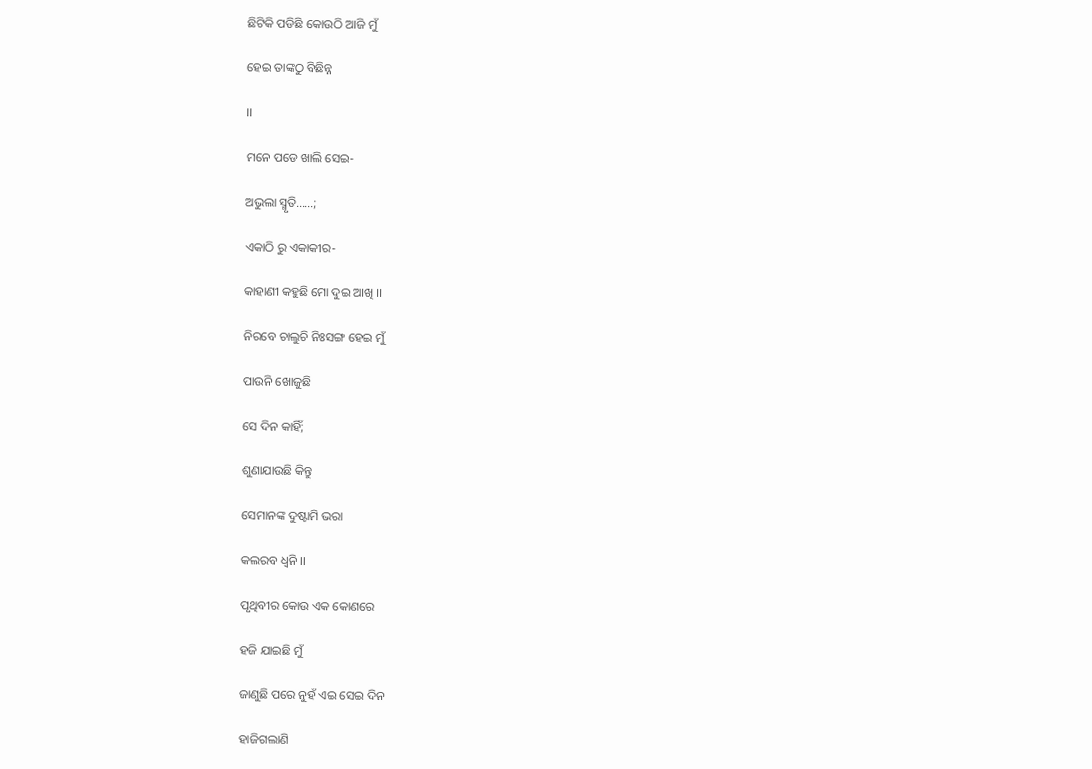ଛିଟିକି ପଡିଛି କୋଉଠି ଆଜି ମୁଁ

ହେଇ ତାଙ୍କଠୁ ବିଛିନ୍ନ

।।

ମନେ ପଡେ ଖାଲି ସେଇ-

ଅଭୁଲା ସ୍ମୃତି......;

ଏକାଠି ରୁ ଏକାକୀର-

କାହାଣୀ କହୁଛି ମୋ ଦୁଇ ଆଖି ।।

ନିରବେ ଚାଲୁଚି ନିଃସଙ୍ଗ ହେଇ ମୁଁ

ପାଉନି ଖୋଜୁଛି

ସେ ଦିନ କାହିଁ;

ଶୁଣାଯାଉଛି କିନ୍ତୁ

ସେମାନଙ୍କ ଦୁଷ୍ଟାମି ଭରା

କଲରବ ଧ୍ୱନି ।।

ପୃଥିବୀର କୋଉ ଏକ କୋଣରେ

ହଜି ଯାଇଛି ମୁଁ

ଜାଣୁଛି ପରେ ନୁହଁ ଏଇ ସେଇ ଦିନ

ହାଜିଗଲାଣି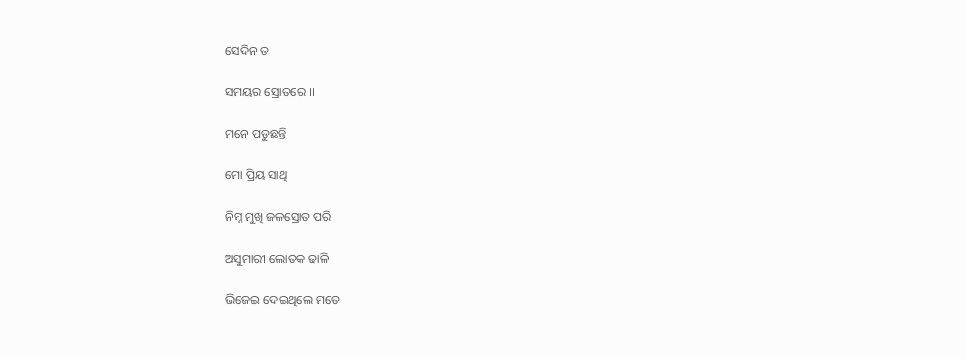ସେଦିନ ତ

ସମୟର ସ୍ରୋତରେ ।।

ମନେ ପଡୁଛନ୍ତି

ମୋ ପ୍ରିୟ ସାଥି

ନିମ୍ନ ମୁଖି ଜଳସ୍ରୋତ ପରି

ଅସୁମାରୀ ଲୋତକ ଢାଳି

ଭିଜେଇ ଦେଇଥିଲେ ମତେ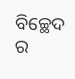ବିଚ୍ଛେଦ ର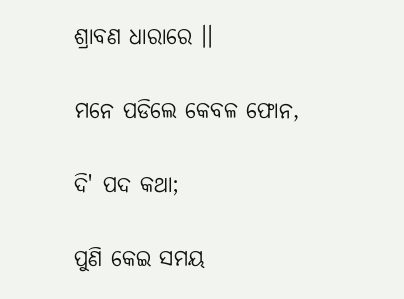ଶ୍ରାବଣ ଧାରାରେ ।।

ମନେ ପଡିଲେ କେବଳ ଫୋନ,

ଦି' ପଦ କଥା;

ପୁଣି କେଇ ସମୟ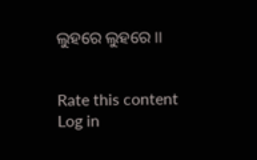ଲୁହରେ ଲୁହରେ ।।


Rate this content
Log in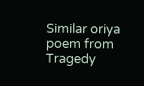Similar oriya poem from Tragedy